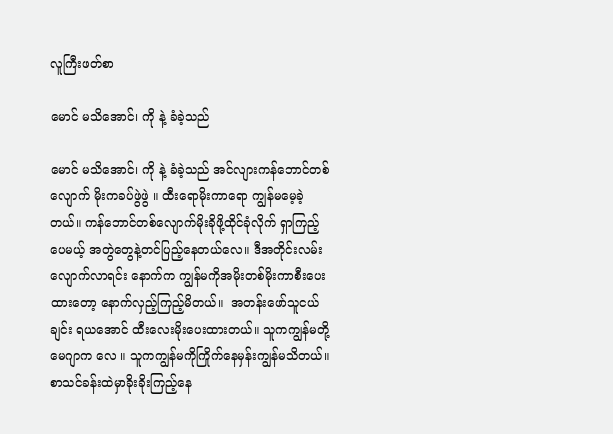လူကြီးဖတ်စာ

မောင် မသိအောင်၊ ကို နဲ့ ခံခဲ့သည်

မောင် မသိအောင်၊ ကို နဲ့ ခံခဲ့သည် အင်လျားကန်ဘောင်တစ်လျောက် မိုးကခပ်ဖွဲဖွဲ ။ ထီးရောမိုးကာရော ကျွန်မမေ့ခဲ့တယ်။ ကန်ဘောင်တစ်လျောက်မိုးခိုဖို့ထိုင်ခုံလိုက် ရှာကြည့်ပေမယ့် အတွဲတွေနဲ့တင်ပြည့်နေတယ်လေ။ ဒီအတိုင်းလမ်းလျောက်လာရင်း နောက်က ကျွန်မကိုအမိုးတစ်မိုးကာစီးပေး ထားတော့ နောက်လှည့်ကြည့်မိတယ်။  အတန်းဖော်သူငယ်ချင်း ရယအောင် ထီးလေးမိုးပေးထားတယ်။ သူကကျွန်မတို့မေဂျာက လေ ။ သူကကျွန်မကိုကြိုက်နေမှန်းကျွန်မသိတယ်။စာသင်ခန်းထဲမှာခိုးခိုးကြည့်နေ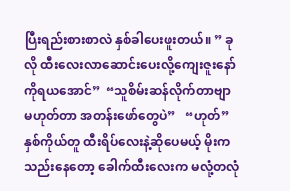ပြီးရည်းစားစာလဲ နှစ်ခါပေးဖူးတယ်။ ” ခုလို ထီးလေးလာဆောင်းပေးလို့ကျေးဇူးနော် ကိုရယအောင်”  “သူစိမ်းဆန်လိုက်တာဗျာ မဟုတ်တာ အတန်းဖော်တွေပဲ”   “ဟုတ်”   နှစ်ကိုယ်တူ ထီးရိပ်လေးနဲ့ဆိုပေမယ့် မိုးကသည်းနေတော့ ခေါက်ထီးလေးက မလုံ့တလုံ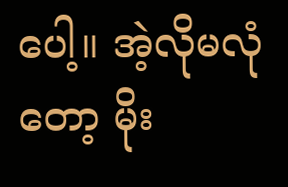ပေါ့။ အဲ့လိုမလုံတော့ မိုး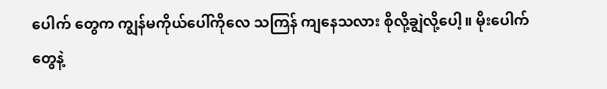ပေါက် တွေက ကျွန်မကိုယ်ပေါ်ကိုလေ သကြန် ကျနေသလား စိုလို့ချွဲလို့ပေါ့။ မိုးပေါက်တွေနဲ့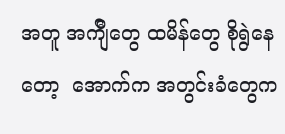အတူ အက်ျီတွေ ထမိန်တွေ စိုရွဲနေတော့  အောက်က အတွင်းခံတွေက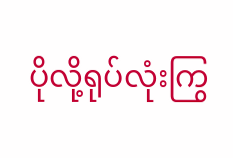ပိုလို့ရုပ်လုံးကြွ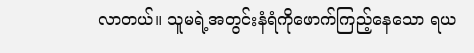လာတယ်။ သူမရဲ့အတွင်းနံရံကိုဖောက်ကြည့်နေသော ရယ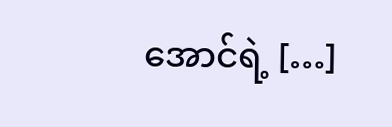အောင်ရဲ့ […]